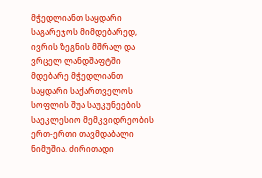მჭედლიანთ საყდარი
საგარეჯოს მიმდებარედ, ივრის ზეგნის მშრალ და ვრცელ ლანდშაფტში მდებარე მჭედლიანთ საყდარი საქართველოს სოფლის შუა საუკუნეების საეკლესიო მემკვიდრეობის ერთ-ერთი თავმდაბალი ნიმუშია. ძირითადი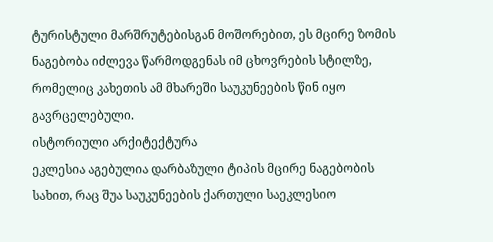ტურისტული მარშრუტებისგან მოშორებით, ეს მცირე ზომის ნაგებობა იძლევა წარმოდგენას იმ ცხოვრების სტილზე, რომელიც კახეთის ამ მხარეში საუკუნეების წინ იყო გავრცელებული.
ისტორიული არქიტექტურა
ეკლესია აგებულია დარბაზული ტიპის მცირე ნაგებობის სახით, რაც შუა საუკუნეების ქართული საეკლესიო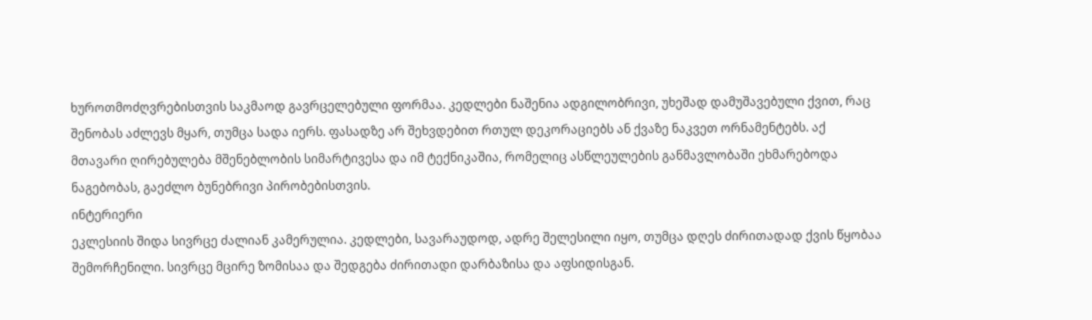ხუროთმოძღვრებისთვის საკმაოდ გავრცელებული ფორმაა. კედლები ნაშენია ადგილობრივი, უხეშად დამუშავებული ქვით, რაც შენობას აძლევს მყარ, თუმცა სადა იერს. ფასადზე არ შეხვდებით რთულ დეკორაციებს ან ქვაზე ნაკვეთ ორნამენტებს. აქ მთავარი ღირებულება მშენებლობის სიმარტივესა და იმ ტექნიკაშია, რომელიც ასწლეულების განმავლობაში ეხმარებოდა ნაგებობას, გაეძლო ბუნებრივი პირობებისთვის.
ინტერიერი
ეკლესიის შიდა სივრცე ძალიან კამერულია. კედლები, სავარაუდოდ, ადრე შელესილი იყო, თუმცა დღეს ძირითადად ქვის წყობაა შემორჩენილი. სივრცე მცირე ზომისაა და შედგება ძირითადი დარბაზისა და აფსიდისგან.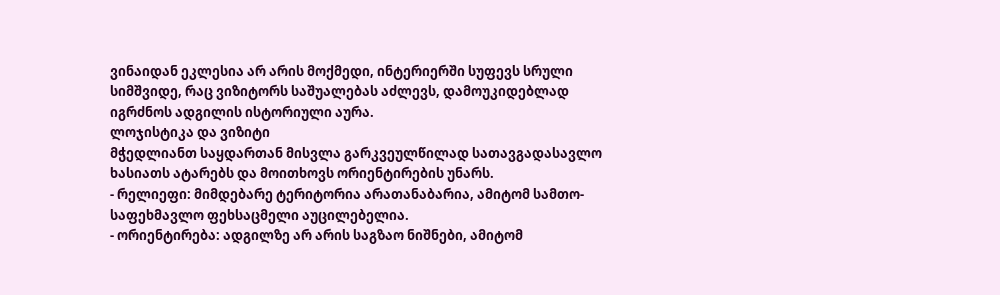ვინაიდან ეკლესია არ არის მოქმედი, ინტერიერში სუფევს სრული სიმშვიდე, რაც ვიზიტორს საშუალებას აძლევს, დამოუკიდებლად იგრძნოს ადგილის ისტორიული აურა.
ლოჯისტიკა და ვიზიტი
მჭედლიანთ საყდართან მისვლა გარკვეულწილად სათავგადასავლო ხასიათს ატარებს და მოითხოვს ორიენტირების უნარს.
- რელიეფი: მიმდებარე ტერიტორია არათანაბარია, ამიტომ სამთო-საფეხმავლო ფეხსაცმელი აუცილებელია.
- ორიენტირება: ადგილზე არ არის საგზაო ნიშნები, ამიტომ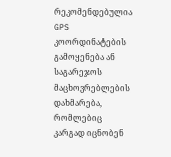რეკომენდებულია GPS კოორდინატების გამოყენება ან საგარეჯოს მაცხოვრებლების დახმარება, რომლებიც კარგად იცნობენ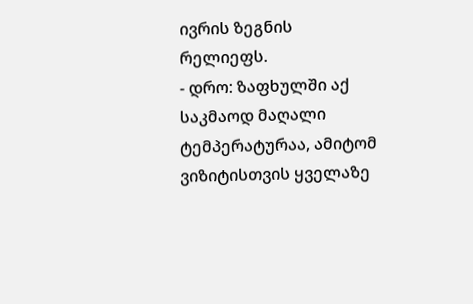ივრის ზეგნის რელიეფს.
- დრო: ზაფხულში აქ საკმაოდ მაღალი ტემპერატურაა, ამიტომ ვიზიტისთვის ყველაზე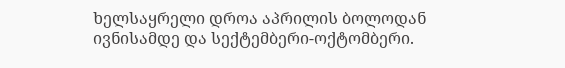ხელსაყრელი დროა აპრილის ბოლოდან ივნისამდე და სექტემბერი-ოქტომბერი.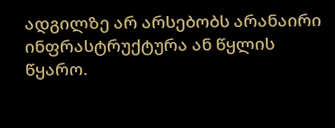ადგილზე არ არსებობს არანაირი ინფრასტრუქტურა ან წყლის წყარო.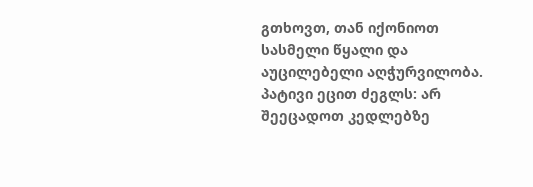გთხოვთ, თან იქონიოთ სასმელი წყალი და აუცილებელი აღჭურვილობა. პატივი ეცით ძეგლს: არ შეეცადოთ კედლებზე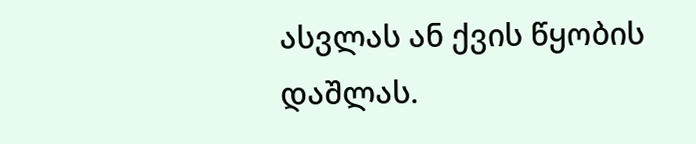ასვლას ან ქვის წყობის დაშლას.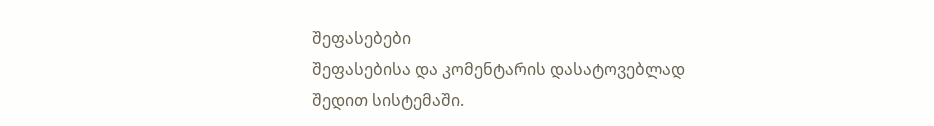შეფასებები
შეფასებისა და კომენტარის დასატოვებლად შედით სისტემაში.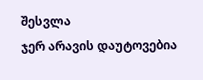შესვლა
ჯერ არავის დაუტოვებია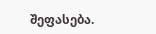შეფასება.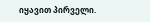იყავით პირველი.